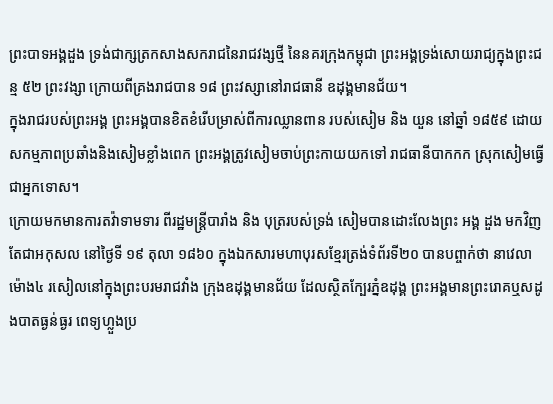ព្រះបាទអង្គដួង ទ្រង់ជាក្សត្រកសាងសករាជនៃរាជវង្សថ្មី នៃនគរក្រុងកម្ពុជា ព្រះអង្គទ្រង់សោយរាជ្យក្នុងព្រះជន្ម ៥២ ព្រះវង្សា ក្រោយពីគ្រងរាជបាន ១៨ ព្រះវស្សានៅរាជធានី ឧដុង្គមានជ័យ។
ក្នុងរាជរបស់ព្រះអង្គ ព្រះអង្គបានខិតខំរេីបម្រាស់ពីការឈ្លានពាន របស់សៀម និង យួន នៅឆ្នាំ ១៨៥៩ ដោយសកម្មភាពប្រឆាំងនិងសៀមខ្លាំងពេក ព្រះអង្គត្រូវសៀមចាប់ព្រះកាយយកទៅ រាជធានីបាកកក ស្រុកសៀមធេី្វជាអ្នកទោស។
ក្រោយមកមានការតវ៉ាទាមទារ ពីរដ្ឋមន្រ្តីបារាំង និង បុត្ររបស់ទ្រង់ សៀមបានដោះលែងព្រះ អង្គ ដួង មកវិញ តែជាអកុសល នៅថៃ្ងទី ១៩ តុលា ១៨៦០ ក្នុងឯកសារមហាបុរសខែ្មរត្រង់ទំព័រទី២០ បានបព្ចាក់ថា នាវេលាម៉ោង៤ រសៀលនៅក្នុងព្រះបរមរាជវាំង ក្រុងឧដុង្គមានជ័យ ដែលស្ថិតកែ្បរភ្នំឧដុង្គ ព្រះអង្គមានព្រះរោគឬសដូងបាតធ្ងន់ធ្ងរ ពេទ្យហ្លួងប្រ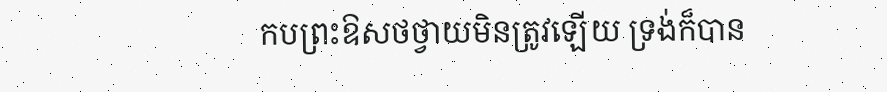កបព្រះឱសថថ្វាយមិនត្រូវឡេីយ ទ្រង់ក៏បាន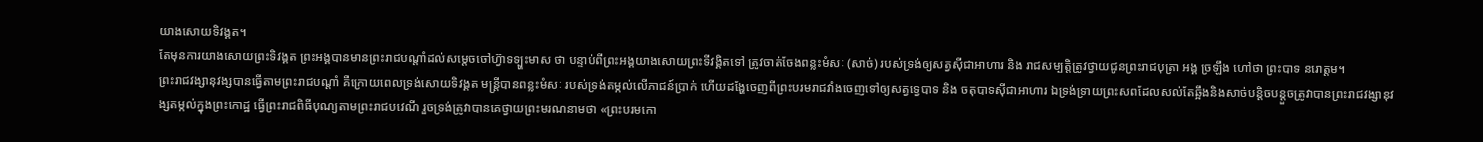យាងសោយទិវង្គត។
តែមុនការយាងសោយព្រះទិវង្គត ព្រះអង្គបានមានព្រះរាជបណ្តាំដល់សម្តេចចៅហ៊្វាទទ្ប្ហះមាស ថា បន្ទាប់ពីព្រះអង្គយាងសោយព្រះទីវង្គិតទៅ ត្រូវចាត់ចែងពន្លះមំសៈ (សាច់) របស់ទ្រង់ឲ្យសត្វសុីជាអាហារ និង រាជសម្បត្តិត្រូវថ្វាយជូនព្រះរាជបុត្រា អង្គ ច្រឡឹង ហៅថា ព្រះបាទ នរោត្តម។
ព្រះរាជវង្សានុវង្សបានធេី្វតាមព្រះរាជបណ្តាំ គឺក្រោយពេលទ្រង់សោយទិវង្គត មន្រ្តីបានពន្លះមំសៈ របស់ទ្រង់តម្កល់លេីភាជន៍ប្រាក់ ហេីយដង្ហែចេញពីព្រះបរមរាជវាំងចេញទៅឲ្យសត្វទេ្វបាទ និង ចតុបាទសុីជាអាហារ ឯទ្រង់ទ្រាយព្រះសពដែលសល់តែឆ្អឹងនិងសាច់បន្តិចបន្តួចត្រូវាបានព្រះរាជវង្សានុវង្សតម្កល់ក្នុងព្រះកោដ្ឋ ធេី្វព្រះរាជពិធីបុណ្យតាមព្រះរាជបវេណី រួចទ្រង់ត្រូវាបានគេថ្វាយព្រះមរណនាមថា «ព្រះបរមកោ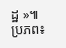ដ្ឋ »៕
ប្រភព៖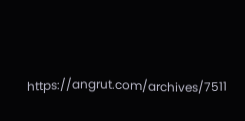https://angrut.com/archives/7511